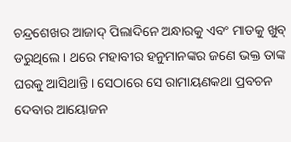ଚନ୍ଦ୍ରଶେଖର ଆଜାଦ୍ ପିଲାଦିନେ ଅନ୍ଧାରକୁ ଏବଂ ମାଡକୁ ଖୁବ୍ ଡରୁଥିଲେ । ଥରେ ମହାବୀର ହନୁମାନଙ୍କର ଜଣେ ଭକ୍ତ ତାଙ୍କ ଘରକୁ ଆସିଥାନ୍ତି । ସେଠାରେ ସେ ରାମାୟଣକଥା ପ୍ରବଚନ ଦେବାର ଆୟୋଜନ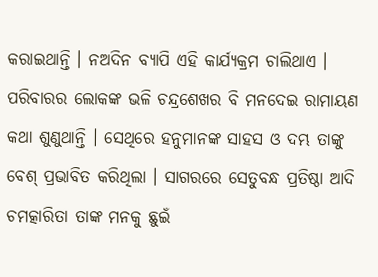କରାଇଥାନ୍ତି । ନଅଦିନ ବ୍ୟାପି ଏହି କାର୍ଯ୍ୟକ୍ରମ ଚାଲିଥାଏ । ପରିବାରର ଲୋକଙ୍କ ଭଳି ଚନ୍ଦ୍ରଶେଖର ବି ମନଦେଇ ରାମାୟଣ କଥା ଶୁଣୁଥାନ୍ତି । ସେଥିରେ ହନୁମାନଙ୍କ ସାହସ ଓ ଦମ୍ଭ ତାଙ୍କୁ ବେଶ୍ ପ୍ରଭାବିତ କରିଥିଲା । ସାଗରରେ ସେତୁବନ୍ଧ ପ୍ରତିଷ୍ଠା ଆଦି ଚମତ୍କାରିତା ତାଙ୍କ ମନକୁ ଛୁଇଁ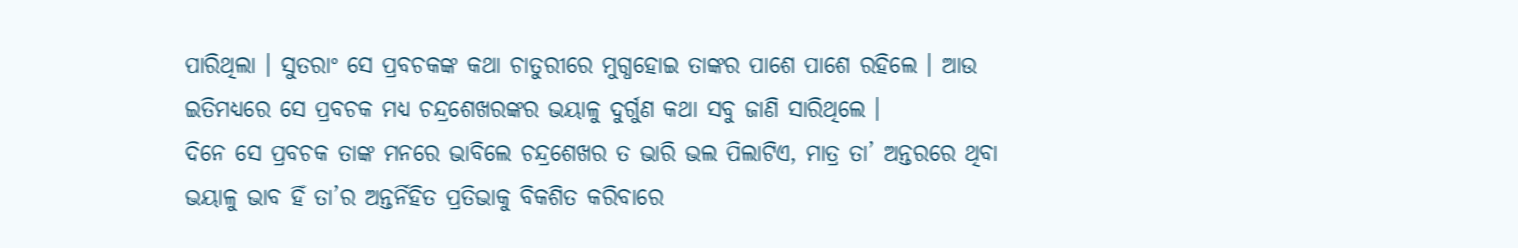ପାରିଥିଲା । ସୁତରାଂ ସେ ପ୍ରବଚକଙ୍କ କଥା ଚାତୁରୀରେ ମୁଗ୍ଧହୋଇ ତାଙ୍କର ପାଶେ ପାଶେ ରହିଲେ । ଆଉ ଇତିମଧ୍ୟରେ ସେ ପ୍ରବଚକ ମଧ୍ୟ ଚନ୍ଦ୍ରଶେଖରଙ୍କର ଭୟାଳୁ ଦୁର୍ଗୁଣ କଥା ସବୁ ଜାଣି ସାରିଥିଲେ ।
ଦିନେ ସେ ପ୍ରବଚକ ତାଙ୍କ ମନରେ ଭାବିଲେ ଚନ୍ଦ୍ରଶେଖର ତ ଭାରି ଭଲ ପିଲାଟିଏ, ମାତ୍ର ତା’ ଅନ୍ତରରେ ଥିବା ଭୟାଳୁ ଭାବ ହିଁ ତା’ର ଅନ୍ତର୍ନିହିତ ପ୍ରତିଭାକୁ ବିକଶିତ କରିବାରେ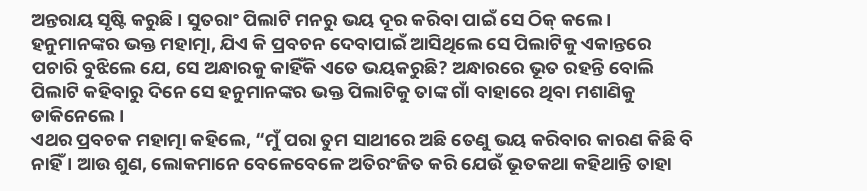ଅନ୍ତରାୟ ସୃଷ୍ଟି କରୁଛି । ସୁତରାଂ ପିଲାଟି ମନରୁ ଭୟ ଦୂର କରିବା ପାଇଁ ସେ ଠିକ୍ କଲେ ।
ହନୁମାନଙ୍କର ଭକ୍ତ ମହାତ୍ମା, ଯିଏ କି ପ୍ରବଚନ ଦେବାପାଇଁ ଆସିଥିଲେ ସେ ପିଲାଟିକୁ ଏକାନ୍ତରେ ପଚାରି ବୁଝିଲେ ଯେ, ସେ ଅନ୍ଧାରକୁ କାହିଁକି ଏତେ ଭୟକରୁଛି? ଅନ୍ଧାରରେ ଭୂତ ରହନ୍ତି ବୋଲି ପିଲାଟି କହିବାରୁ ଦିନେ ସେ ହନୁମାନଙ୍କର ଭକ୍ତ ପିଲାଟିକୁ ତାଙ୍କ ଗାଁ ବାହାରେ ଥିବା ମଶାଣିକୁ ଡାକିନେଲେ ।
ଏଥର ପ୍ରବଚକ ମହାତ୍ମା କହିଲେ, “ମୁଁ ପରା ତୁମ ସାଥୀରେ ଅଛି ତେଣୁ ଭୟ କରିବାର କାରଣ କିଛି ବି ନାହିଁ । ଆଉ ଶୁଣ, ଲୋକମାନେ ବେଳେବେଳେ ଅତିରଂଜିତ କରି ଯେଉଁ ଭୂତକଥା କହିଥାନ୍ତି ତାହା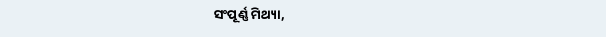ସଂପୂର୍ଣ୍ଣ ମିଥ୍ୟା,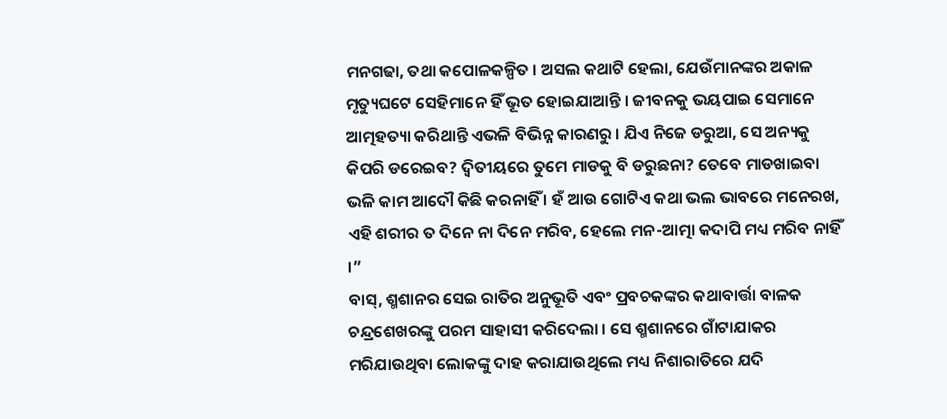ମନଗଢା, ତଥା କପୋଳକଳ୍ପିତ । ଅସଲ କଥାଟି ହେଲା, ଯେଉଁମାନଙ୍କର ଅକାଳ ମୃତ୍ୟୁଘଟେ ସେହିମାନେ ହିଁ ଭୂତ ହୋଇଯାଆନ୍ତି । ଜୀବନକୁ ଭୟପାଇ ସେମାନେ ଆତ୍ମହତ୍ୟା କରିଥାନ୍ତି ଏଭଳି ବିଭିନ୍ନ କାରଣରୁ । ଯିଏ ନିଜେ ଡରୁଆ, ସେ ଅନ୍ୟକୁ କିପରି ଡରେଇବ? ଦ୍ୱିତୀୟରେ ତୁମେ ମାଡକୁ ବି ଡରୁଛନା? ତେବେ ମାଡଖାଇବା ଭଳି କାମ ଆଦୌ କିଛି କରନାହିଁ । ହଁ ଆଉ ଗୋଟିଏ କଥା ଭଲ ଭାବରେ ମନେରଖ, ଏହି ଶରୀର ତ ଦିନେ ନା ଦିନେ ମରିବ, ହେଲେ ମନ-ଆତ୍ମା କଦାପି ମଧ୍ୟ ମରିବ ନାହିଁ ।”
ବାସ୍, ଶ୍ମଶାନର ସେଇ ରାତିର ଅନୁଭୂତି ଏବଂ ପ୍ରବଚକଙ୍କର କଥାବାର୍ତ୍ତା ବାଳକ ଚନ୍ଦ୍ରଶେଖରଙ୍କୁ ପରମ ସାହାସୀ କରିଦେଲା । ସେ ଶ୍ମଶାନରେ ଗାଁଟାଯାକର ମରିଯାଉଥିବା ଲୋକଙ୍କୁ ଦାହ କରାଯାଉଥିଲେ ମଧ୍ୟ ନିଶାରାତିରେ ଯଦି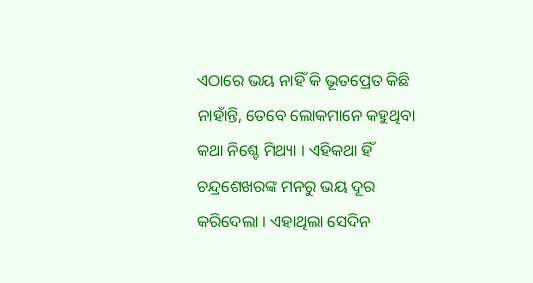ଏଠାରେ ଭୟ ନାହିଁ କି ଭୂତପ୍ରେତ କିଛି ନାହାଁନ୍ତି, ତେବେ ଲୋକମାନେ କହୁଥିବା କଥା ନିଶ୍ଚେ ମିଥ୍ୟା । ଏହିକଥା ହିଁ ଚନ୍ଦ୍ରଶେଖରଙ୍କ ମନରୁ ଭୟ ଦୂର କରିଦେଲା । ଏହାଥିଲା ସେଦିନ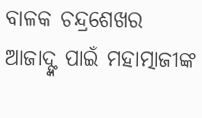ବାଳକ ଚନ୍ଦ୍ରଶେଖର ଆଜାଦ୍ଙ୍କ ପାଇଁ ମହାତ୍ମାଜୀଙ୍କ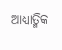ଆଧ୍ୟାତ୍ମିକ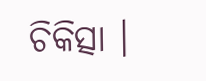ଚିକିତ୍ସା ।